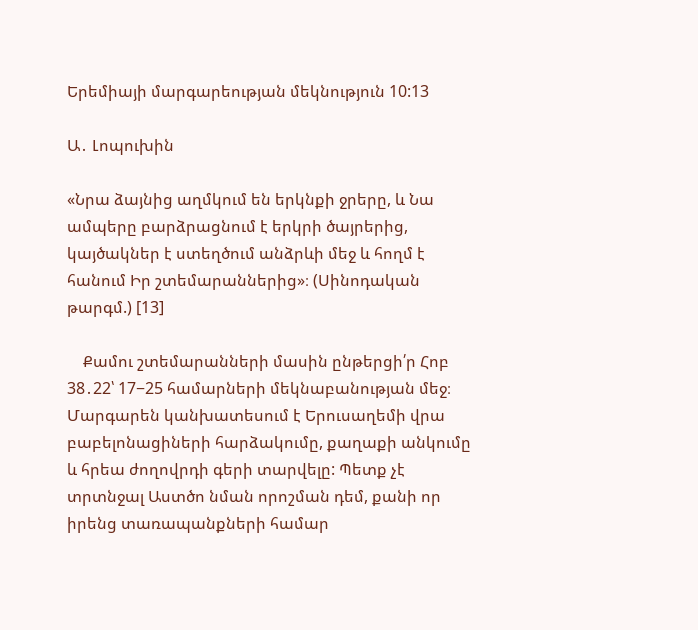Երեմիայի մարգարեության մեկնություն 10:13

Ա․ Լոպուխին

«Նրա ձայնից աղմկում են երկնքի ջրերը, և Նա ամպերը բարձրացնում է երկրի ծայրերից, կայծակներ է ստեղծում անձրևի մեջ և հողմ է հանում Իր շտեմարաններից»։ (Սինոդական թարգմ.) [13]

    Քամու շտեմարանների մասին ընթերցի՛ր Հոբ 38․22՝ 17−25 համարների մեկնաբանության մեջ։ Մարգարեն կանխատեսում է Երուսաղեմի վրա բաբելոնացիների հարձակումը, քաղաքի անկումը և հրեա ժողովրդի գերի տարվելը: Պետք չէ տրտնջալ Աստծո նման որոշման դեմ, քանի որ իրենց տառապանքների համար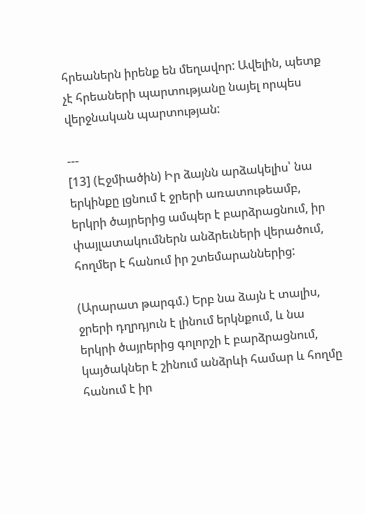հրեաներն իրենք են մեղավոր: Ավելին, պետք չէ հրեաների պարտությանը նայել որպես վերջնական պարտության:

---
[13] (Էջմիածին) Իր ձայնն արձակելիս՝ նա երկինքը լցնում է ջրերի առատութեամբ, երկրի ծայրերից ամպեր է բարձրացնում, իր փայլատակումներն անձրեւների վերածում, հողմեր է հանում իր շտեմարաններից:

(Արարատ թարգմ.) Երբ նա ձայն է տալիս, ջրերի դղրդյուն է լինում երկնքում, և նա երկրի ծայրերից գոլորշի է բարձրացնում, կայծակներ է շինում անձրևի համար և հողմը հանում է իր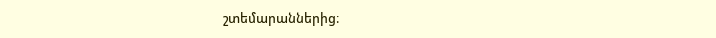շտեմարաններից։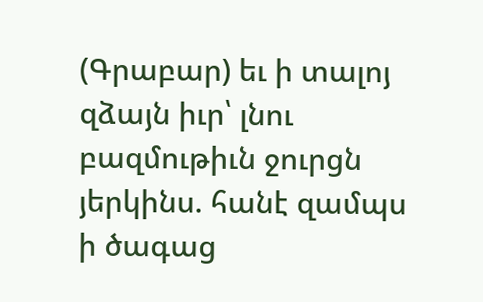(Գրաբար) եւ ի տալոյ զձայն իւր՝ լնու բազմութիւն ջուրցն յերկինս. հանէ զամպս ի ծագաց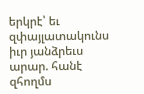երկրէ՝ եւ զփայլատակունս իւր յանձրեւս արար. հանէ զհողմս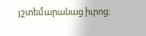յշտեմարանաց իւրոց։